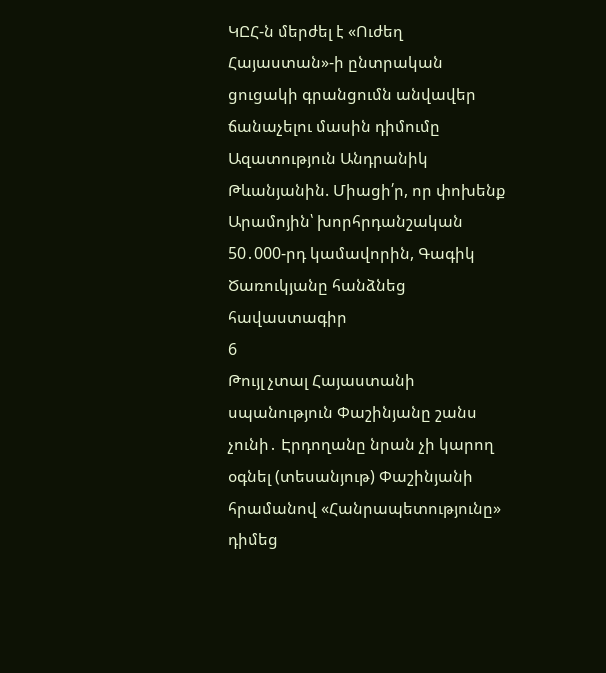ԿԸՀ-ն մերժել է «Ուժեղ Հայաստան»-ի ընտրական ցուցակի գրանցումն անվավեր ճանաչելու մասին դիմումը Ազատություն Անդրանիկ Թևանյանին. Միացի՛ր, որ փոխենք Արամոյին՝ խորհրդանշական 50․000-րդ կամավորին, Գագիկ Ծառուկյանը հանձնեց հավաստագիր
6
Թույլ չտալ Հայաստանի սպանություն Փաշինյանը շանս չունի․ Էրդողանը նրան չի կարող օգնել (տեսանյութ) Փաշինյանի հրամանով «Հանրապետությունը» դիմեց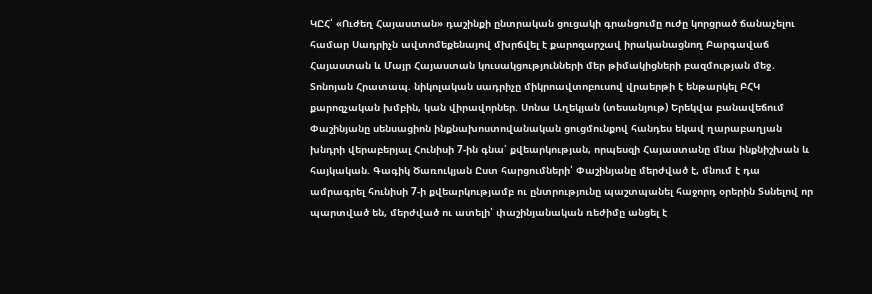ԿԸՀ՝ «Ուժեղ Հայաստան» դաշինքի ընտրական ցուցակի գրանցումը ուժը կորցրած ճանաչելու համար Սադրիչն ավտոմեքենայով մխրճվել է քարոզարշավ իրականացնող Բարգավաճ Հայաստան և Մայր Հայաստան կուսակցությունների մեր թիմակիցների բազմության մեջ․ Տոնոյան Հրատապ. նիկոլական սադրիչը միկրոավտոբուսով վրաերթի է ենթարկել ԲՀԿ քարոզչական խմբին, կան վիրավորներ. Սոնա Աղեկյան (տեսանյութ) Երեկվա բանավեճում Փաշինյանը սենսացիոն ինքնախոստովանական ցուցմունքով հանդես եկավ ղարաբաղյան խնդրի վերաբերյալ Հունիսի 7-ին գնա՛ քվեարկության, որպեսզի Հայաստանը մնա ինքնիշխան և հայկական. Գագիկ Ծառուկյան Ըստ հարցումների՝ Փաշինյանը մերժված է, մնում է դա ամրագրել հունիսի 7-ի քվեարկությամբ ու ընտրությունը պաշտպանել հաջորդ օրերին Տսնելով որ պարտված են, մերժված ու ատելի՝ փաշինյանական ռեժիմը անցել է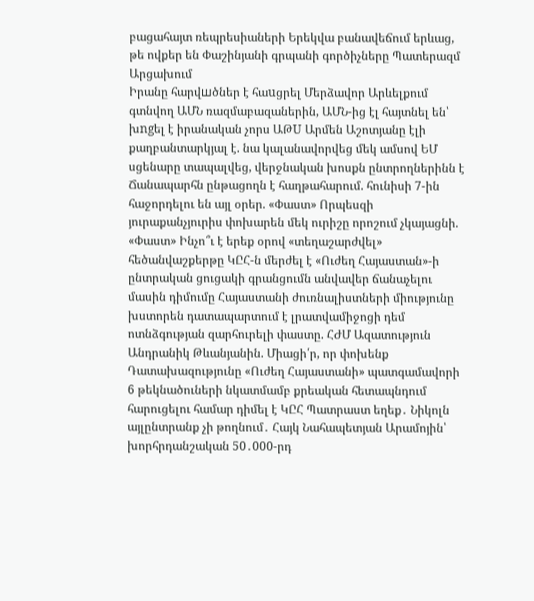բացահայտ ռեպրեսիաների Երեկվա բանավեճում երևաց, թե ովքեր են Փաշինյանի գրպանի գործիչները Պատերազմ Արցախում
Իրանը հարվшծներ է հաuցրել Մերձավոր Արևելքում գտնվող ԱՄՆ ռազմաբազաներին, ԱՄՆ-ից էլ հայտնել են՝ խngել է իրանական չորս ԱԹU Արմեն Աշոտյանը էլի քաղբանտարկյալ է. նա կալանավորվեց մեկ ամսով ԵՄ սցենարը տապալվեց, վերջնական խոսքն ընտրողներինն է Ճանապարհն ընթացողն է հաղթահարում. հունիսի 7-ին հաջորդելու են այլ օրեր. «Փաստ» Որպեսզի յուրաքանչյուրիս փոխարեն մեկ ուրիշը որոշում չկայացնի. «Փաստ» Ինչո՞ւ է երեք օրով «տեղաշարժվել» հեծանվաշքերթը ԿԸՀ-ն մերժել է «Ուժեղ Հայաստան»-ի ընտրական ցուցակի գրանցումն անվավեր ճանաչելու մասին դիմումը Հայաստանի ժուռնալիստների միությունը խստորեն դատապարտում է լրատվամիջոցի դեմ ոտնձգության զարհուրելի փաստը. ՀԺՄ Ազատություն Անդրանիկ Թևանյանին. Միացի՛ր, որ փոխենք Դատախազությունը «Ուժեղ Հայաստանի» պատգամավորի 6 թեկնածուների նկատմամբ քրեական հետապնդում հարուցելու համար դիմել է ԿԸՀ Պատրաստ եղեք․ Նիկոլն այլընտրանք չի թողնում․ Հայկ Նահապետյան Արամոյին՝ խորհրդանշական 50․000-րդ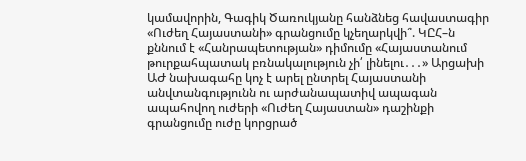կամավորին, Գագիկ Ծառուկյանը հանձնեց հավաստագիր «Ուժեղ Հայաստանի» գրանցումը կչեղարկվի՞. ԿԸՀ–ն քննում է «Հանրապետության» դիմումը «Հայաստանում թուրքահպատակ բռնակալություն չի՛ լինելու․․․» Արցախի ԱԺ նախագահը կոչ է արել ընտրել Հայաստանի անվտանգությունն ու արժանապատիվ ապագան ապահովող ուժերի «Ուժեղ Հայաստան» դաշինքի գրանցումը ուժը կորցրած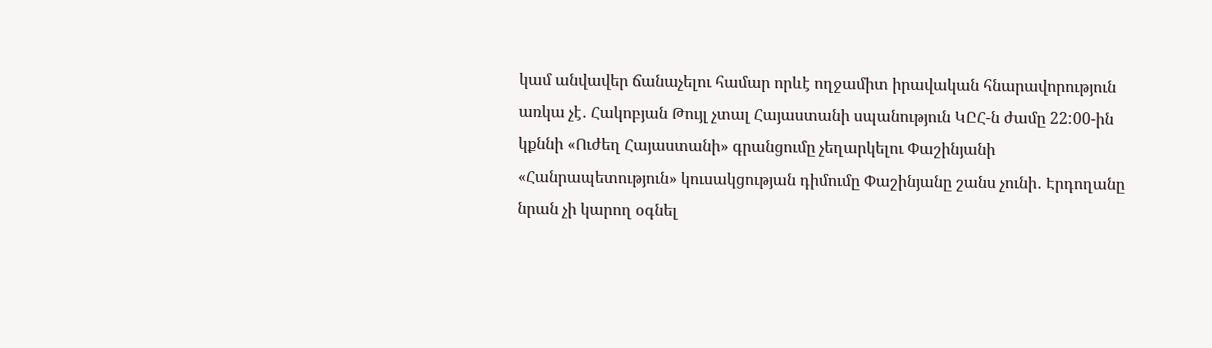կամ անվավեր ճանաչելու համար որևէ ողջամիտ իրավական հնարավորություն առկա չէ․ Հակոբյան Թույլ չտալ Հայաստանի սպանություն ԿԸՀ-ն ժամը 22:00-ին կքննի «Ուժեղ Հայաստանի» գրանցումը չեղարկելու Փաշինյանի «Հանրապետություն» կուսակցության դիմումը Փաշինյանը շանս չունի․ Էրդողանը նրան չի կարող օգնել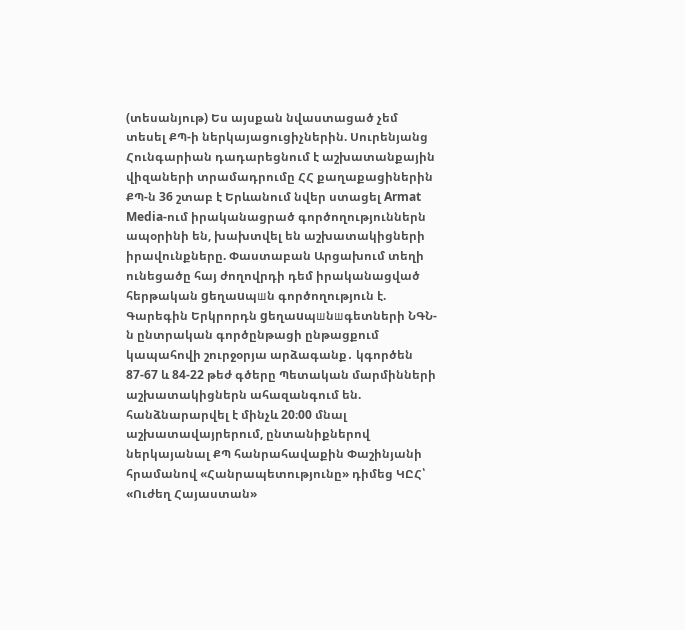(տեսանյութ) Ես այսքան նվաստացած չեմ տեսել ՔՊ-ի ներկայացուցիչներին. Սուրենյանց Հունգարիան դադարեցնում է աշխատանքային վիզաների տրամադրումը ՀՀ քաղաքացիներին ՔՊ-ն 36 շտաբ է Երևանում նվեր ստացել Armat Media-ում իրականացրած գործողություններն ապօրինի են, խախտվել են աշխատակիցների իրավունքները. Փաստաբան Արցախում տեղի ունեցածը հայ ժողովրդի դեմ իրականացված հերթական gեղաuպшն գործողություն է. Գարեգին Երկրորդն gեղաuպшնшգետների ՆԳՆ-ն ընտրական գործընթացի ընթացքում կապահովի շուրջօրյա արձագանք․ կգործեն 87-67 և 84-22 թեժ գծերը Պետական մարմինների աշխատակիցներն ահազանգում են. հանձնարարվել է մինչև 20։00 մնալ աշխատավայրերում, ընտանիքներով ներկայանալ ՔՊ հանրահավաքին Փաշինյանի հրամանով «Հանրապետությունը» դիմեց ԿԸՀ՝ «Ուժեղ Հայաստան»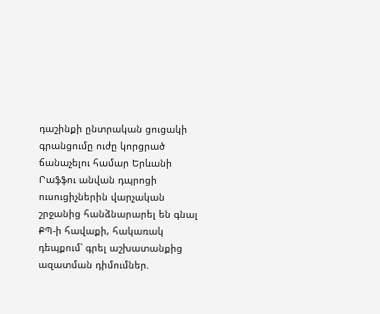դաշինքի ընտրական ցուցակի գրանցումը ուժը կորցրած ճանաչելու համար Երևանի Րաֆֆու անվան դպրոցի ուսուցիչներին վարչական շրջանից հանձնարարել են գնալ ՔՊ-ի հավաքի, հակառակ դեպքում՝ գրել աշխատանքից ազատման դիմումներ.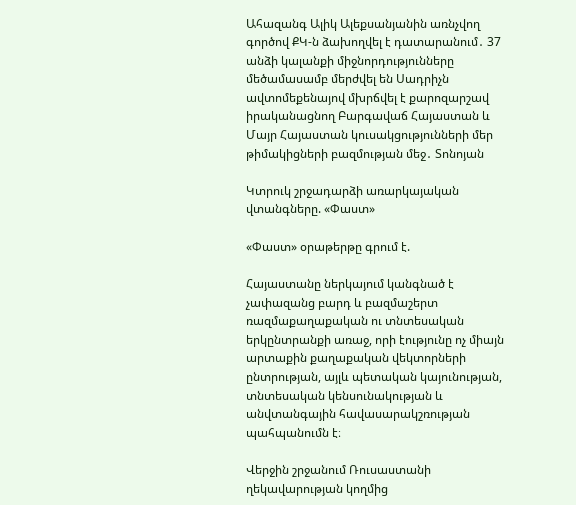Ահազանգ Ալիկ Ալեքսանյանին առնչվող գործով ՔԿ-ն ձախողվել է դատարանում․ 37 անձի կալանքի միջնորդությունները մեծամասամբ մերժվել են Սադրիչն ավտոմեքենայով մխրճվել է քարոզարշավ իրականացնող Բարգավաճ Հայաստան և Մայր Հայաստան կուսակցությունների մեր թիմակիցների բազմության մեջ․ Տոնոյան

Կտրուկ շրջադարձի առարկայական վտանգները. «Փաստ»

«Փաստ» օրաթերթը գրում է.

Հայաստանը ներկայում կանգնած է չափազանց բարդ և բազմաշերտ ռազմաքաղաքական ու տնտեսական երկընտրանքի առաջ, որի էությունը ոչ միայն արտաքին քաղաքական վեկտորների ընտրության, այլև պետական կայունության, տնտեսական կենսունակության և անվտանգային հավասարակշռության պահպանումն է։

Վերջին շրջանում Ռուսաստանի ղեկավարության կողմից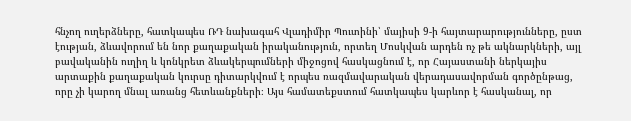հնչող ուղերձները, հատկապես ՌԴ նախագահ Վլադիմիր Պուտինի՝ մայիսի 9-ի հայտարարությունները, ըստ էության, ձևավորում են նոր քաղաքական իրականություն, որտեղ Մոսկվան արդեն ոչ թե ակնարկների, այլ բավականին ուղիղ և կոնկրետ ձևակերպումների միջոցով հասկացնում է, որ Հայաստանի ներկայիս արտաքին քաղաքական կուրսը դիտարկվում է որպես ռազմավարական վերադասավորման գործընթաց, որը չի կարող մնալ առանց հետևանքների։ Այս համատեքստում հատկապես կարևոր է հասկանալ, որ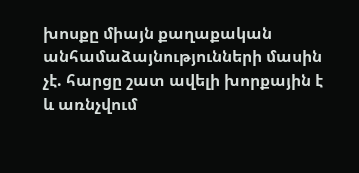խոսքը միայն քաղաքական անհամաձայնությունների մասին չէ. հարցը շատ ավելի խորքային է և առնչվում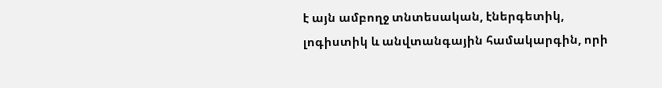է այն ամբողջ տնտեսական, էներգետիկ, լոգիստիկ և անվտանգային համակարգին, որի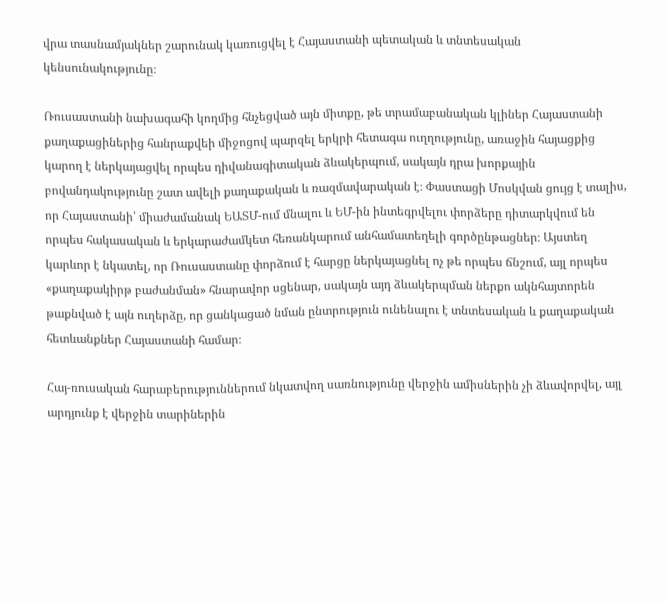վրա տասնամյակներ շարունակ կառուցվել է Հայաստանի պետական և տնտեսական կենսունակությունը։

Ռուսաստանի նախագահի կողմից հնչեցված այն միտքը, թե տրամաբանական կլիներ Հայաստանի քաղաքացիներից հանրաքվեի միջոցով պարզել երկրի հետագա ուղղությունը, առաջին հայացքից կարող է ներկայացվել որպես դիվանագիտական ձևակերպում, սակայն դրա խորքային բովանդակությունը շատ ավելի քաղաքական և ռազմավարական է։ Փաստացի Մոսկվան ցույց է տալիս, որ Հայաստանի՝ միաժամանակ ԵԱՏՄ-ում մնալու և ԵՄ-ին ինտեգրվելու փորձերը դիտարկվում են որպես հակասական և երկարաժամկետ հեռանկարում անհամատեղելի գործընթացներ։ Այստեղ կարևոր է նկատել, որ Ռուսաստանը փորձում է հարցը ներկայացնել ոչ թե որպես ճնշում, այլ որպես «քաղաքակիրթ բաժանման» հնարավոր սցենար, սակայն այդ ձևակերպման ներքո ակնհայտորեն թաքնված է այն ուղերձը, որ ցանկացած նման ընտրություն ունենալու է տնտեսական և քաղաքական հետևանքներ Հայաստանի համար։

Հայ-ռուսական հարաբերություններում նկատվող սառնությունը վերջին ամիսներին չի ձևավորվել, այլ արդյունք է վերջին տարիներին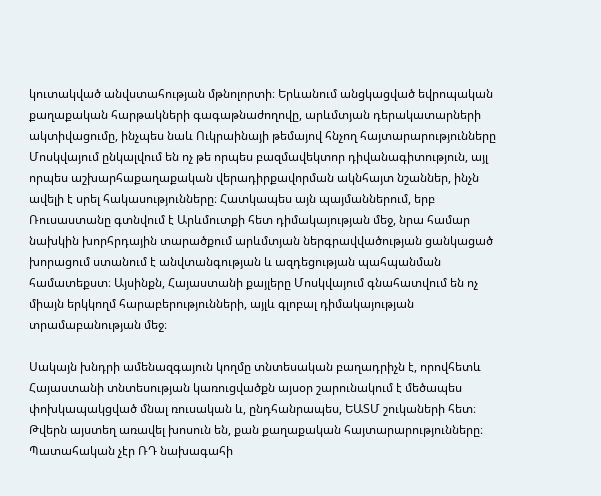կուտակված անվստահության մթնոլորտի։ Երևանում անցկացված եվրոպական քաղաքական հարթակների գագաթնաժողովը, արևմտյան դերակատարների ակտիվացումը, ինչպես նաև Ուկրաինայի թեմայով հնչող հայտարարությունները Մոսկվայում ընկալվում են ոչ թե որպես բազմավեկտոր դիվանագիտություն, այլ որպես աշխարհաքաղաքական վերադիրքավորման ակնհայտ նշաններ, ինչն ավելի է սրել հակասությունները։ Հատկապես այն պայմաններում, երբ Ռուսաստանը գտնվում է Արևմուտքի հետ դիմակայության մեջ, նրա համար նախկին խորհրդային տարածքում արևմտյան ներգրավվածության ցանկացած խորացում ստանում է անվտանգության և ազդեցության պահպանման համատեքստ։ Այսինքն, Հայաստանի քայլերը Մոսկվայում գնահատվում են ոչ միայն երկկողմ հարաբերությունների, այլև գլոբալ դիմակայության տրամաբանության մեջ։

Սակայն խնդրի ամենազգայուն կողմը տնտեսական բաղադրիչն է, որովհետև Հայաստանի տնտեսության կառուցվածքն այսօր շարունակում է մեծապես փոխկապակցված մնալ ռուսական և, ընդհանրապես, ԵԱՏՄ շուկաների հետ։ Թվերն այստեղ առավել խոսուն են, քան քաղաքական հայտարարությունները։ Պատահական չէր ՌԴ նախագահի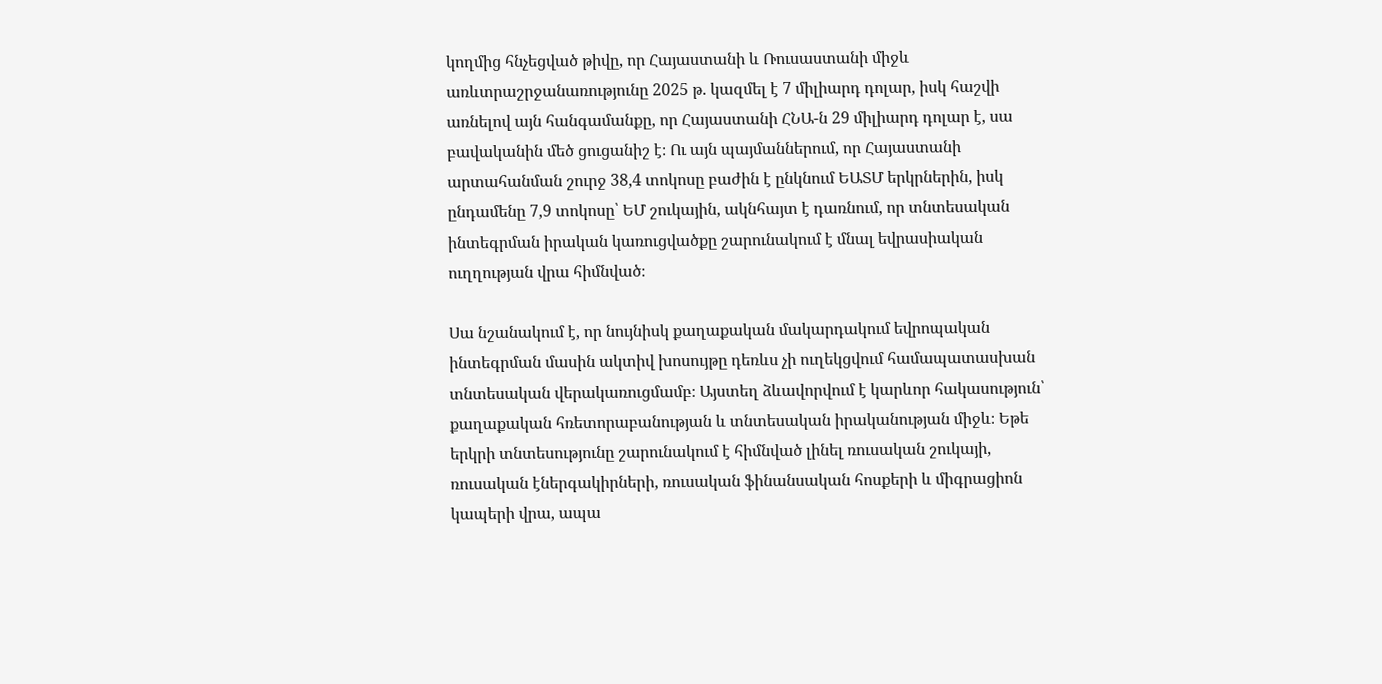կողմից հնչեցված թիվը, որ Հայաստանի և Ռուսաստանի միջև առևտրաշրջանառությունը 2025 թ. կազմել է 7 միլիարդ դոլար, իսկ հաշվի առնելով այն հանգամանքը, որ Հայաստանի ՀՆԱ-ն 29 միլիարդ դոլար է, սա բավականին մեծ ցուցանիշ է։ Ու այն պայմաններում, որ Հայաստանի արտահանման շուրջ 38,4 տոկոսը բաժին է ընկնում ԵԱՏՄ երկրներին, իսկ ընդամենը 7,9 տոկոսը՝ ԵՄ շուկային, ակնհայտ է դառնում, որ տնտեսական ինտեգրման իրական կառուցվածքը շարունակում է մնալ եվրասիական ուղղության վրա հիմնված։

Սա նշանակում է, որ նույնիսկ քաղաքական մակարդակում եվրոպական ինտեգրման մասին ակտիվ խոսույթը դեռևս չի ուղեկցվում համապատասխան տնտեսական վերակառուցմամբ։ Այստեղ ձևավորվում է կարևոր հակասություն՝ քաղաքական հռետորաբանության և տնտեսական իրականության միջև։ Եթե երկրի տնտեսությունը շարունակում է հիմնված լինել ռուսական շուկայի, ռուսական էներգակիրների, ռուսական ֆինանսական հոսքերի և միգրացիոն կապերի վրա, ապա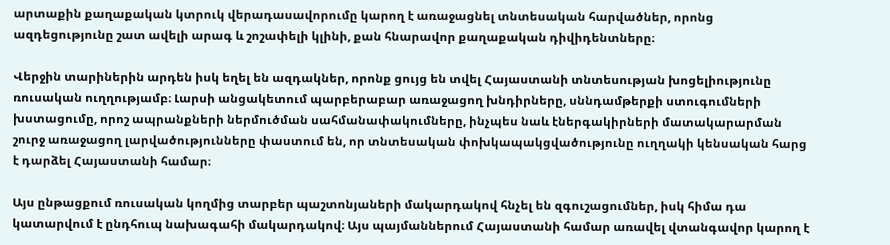արտաքին քաղաքական կտրուկ վերադասավորումը կարող է առաջացնել տնտեսական հարվածներ, որոնց ազդեցությունը շատ ավելի արագ և շոշափելի կլինի, քան հնարավոր քաղաքական դիվիդենտները։

Վերջին տարիներին արդեն իսկ եղել են ազդակներ, որոնք ցույց են տվել Հայաստանի տնտեսության խոցելիությունը ռուսական ուղղությամբ։ Լարսի անցակետում պարբերաբար առաջացող խնդիրները, սննդամթերքի ստուգումների խստացումը, որոշ ապրանքների ներմուծման սահմանափակումները, ինչպես նաև էներգակիրների մատակարարման շուրջ առաջացող լարվածությունները փաստում են, որ տնտեսական փոխկապակցվածությունը ուղղակի կենսական հարց է դարձել Հայաստանի համար։

Այս ընթացքում ռուսական կողմից տարբեր պաշտոնյաների մակարդակով հնչել են զգուշացումներ, իսկ հիմա դա կատարվում է ընդհուպ նախագահի մակարդակով։ Այս պայմաններում Հայաստանի համար առավել վտանգավոր կարող է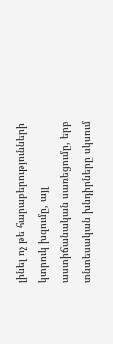լինել ոչ թե հարաբերությունների կտրուկ խզումը, այլ աստիճանական սառեցումը, երբ տնտեսական խնդիրները սկսում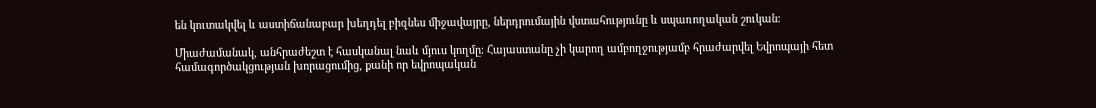են կուտակվել և աստիճանաբար խեղդել բիզնես միջավայրը, ներդրումային վստահությունը և սպառողական շուկան։

Միաժամանակ, անհրաժեշտ է հասկանալ նաև մյուս կողմը։ Հայաստանը չի կարող ամբողջությամբ հրաժարվել Եվրոպայի հետ համագործակցության խորացումից, քանի որ եվրոպական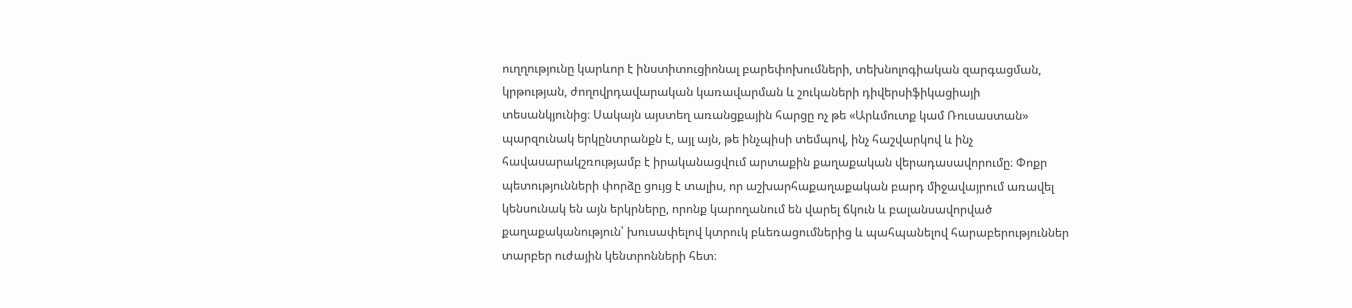ուղղությունը կարևոր է ինստիտուցիոնալ բարեփոխումների, տեխնոլոգիական զարգացման, կրթության, ժողովրդավարական կառավարման և շուկաների դիվերսիֆիկացիայի տեսանկյունից։ Սակայն այստեղ առանցքային հարցը ոչ թե «Արևմուտք կամ Ռուսաստան» պարզունակ երկընտրանքն է, այլ այն, թե ինչպիսի տեմպով, ինչ հաշվարկով և ինչ հավասարակշռությամբ է իրականացվում արտաքին քաղաքական վերադասավորումը։ Փոքր պետությունների փորձը ցույց է տալիս, որ աշխարհաքաղաքական բարդ միջավայրում առավել կենսունակ են այն երկրները, որոնք կարողանում են վարել ճկուն և բալանսավորված քաղաքականություն՝ խուսափելով կտրուկ բևեռացումներից և պահպանելով հարաբերություններ տարբեր ուժային կենտրոնների հետ։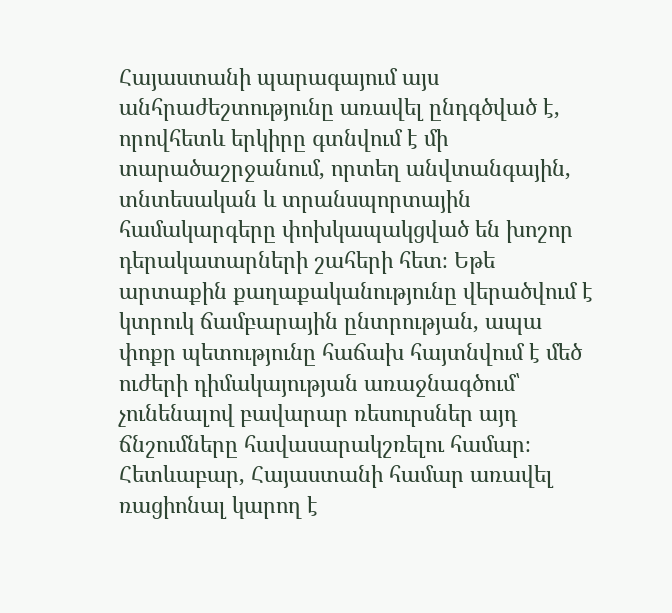Հայաստանի պարագայում այս անհրաժեշտությունը առավել ընդգծված է, որովհետև երկիրը գտնվում է մի տարածաշրջանում, որտեղ անվտանգային, տնտեսական և տրանսպորտային համակարգերը փոխկապակցված են խոշոր դերակատարների շահերի հետ։ Եթե արտաքին քաղաքականությունը վերածվում է կտրուկ ճամբարային ընտրության, ապա փոքր պետությունը հաճախ հայտնվում է մեծ ուժերի դիմակայության առաջնագծում՝ չունենալով բավարար ռեսուրսներ այդ ճնշումները հավասարակշռելու համար։ Հետևաբար, Հայաստանի համար առավել ռացիոնալ կարող է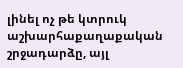լինել ոչ թե կտրուկ աշխարհաքաղաքական շրջադարձը, այլ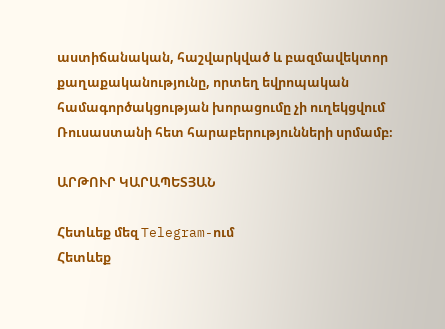աստիճանական, հաշվարկված և բազմավեկտոր քաղաքականությունը, որտեղ եվրոպական համագործակցության խորացումը չի ուղեկցվում Ռուսաստանի հետ հարաբերությունների սրմամբ։

ԱՐԹՈՒՐ ԿԱՐԱՊԵՏՅԱՆ

Հետևեք մեզ Telegram-ում
Հետևեք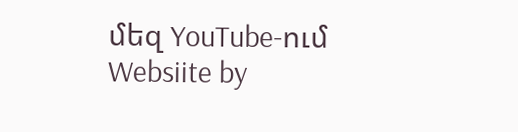մեզ YouTube-ում
Websiite by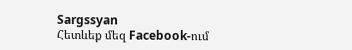Sargssyan
Հետևեք մեզ Facebook-ում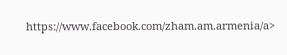https://www.facebook.com/zham.am.armenia/a>